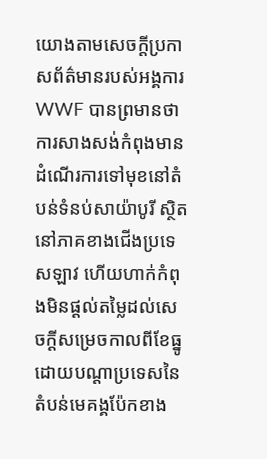យោងតាមសេចក្តីប្រកាសព័ត៌មានរបស់អង្គការ WWF បានព្រមានថា ការសាងសង់កំពុងមានដំណើរការទៅមុខនៅតំបន់ទំនប់សាយ៉ាបូរី ស្ថិតនៅភាគខាងជើងប្រទេសឡាវ ហើយហាក់កំពុងមិនផ្តល់តម្លៃដល់សេចក្តីសម្រេចកាលពីខែធ្នូ ដោយបណ្តាប្រទេសនៃតំបន់មេគង្គប៉ែកខាង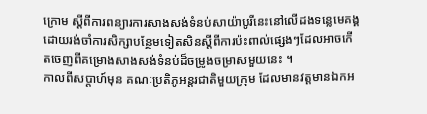ក្រោម ស្តីពីការពន្យារការសាងសង់ទំនប់សាយ៉ាបូរីនេះនៅលើដងទន្លេមេគង្គ ដោយរង់ចាំការសិក្សាបន្ថែមទៀតសិនស្តីពីការប៉ះពាល់ផ្សេងៗដែលអាចកើតចេញពីគម្រោងសាងសង់ទំនប់ដ៏ចម្រូងចម្រាសមួយនេះ ។
កាលពីសប្តាហ៍មុន គណៈប្រតិភូអន្តរជាតិមួយក្រុម ដែលមានវត្តមានឯកអ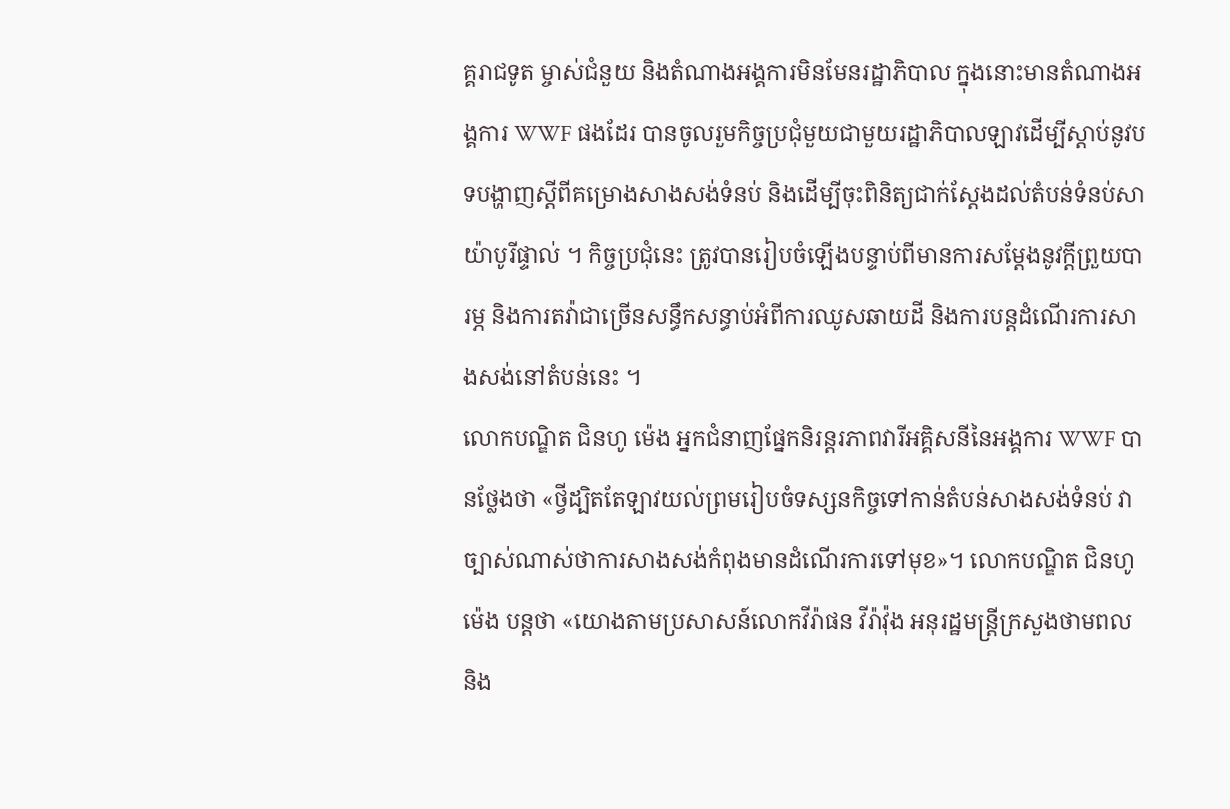គ្គរាជទូត ម្ចាស់ជំនួយ និងតំណាងអង្គការមិនមែនរដ្ឋាភិបាល ក្នុងនោះមានតំណាងអង្គការ WWF ផងដែរ បានចូលរួមកិច្ចប្រជុំមួយជាមួយរដ្ឋាភិបាលឡាវដើម្បីស្តាប់នូវបទបង្ហាញស្តីពីគម្រោងសាងសង់ទំនប់ និងដើម្បីចុះពិនិត្យជាក់ស្តែងដល់តំបន់ទំនប់សាយ៉ាបូរីផ្ទាល់ ។ កិច្ចប្រជុំនេះ ត្រូវបានរៀបចំឡើងបន្ទាប់ពីមានការសម្តែងនូវក្តីព្រួយបារម្ភ និងការតវ៉ាជាច្រើនសន្ធឹកសន្ធាប់អំពីការឈូសឆាយដី និងការបន្តដំណើរការសាងសង់នៅតំបន់នេះ ។
លោកបណ្ឌិត ជិនហូ ម៉េង អ្នកជំនាញផ្នែកនិរន្តរភាពវារីអគ្គិសនីនៃអង្គការ WWF បានថ្លែងថា «ថ្វីដ្បិតតែឡាវយល់ព្រមរៀបចំទស្សនកិច្ចទៅកាន់តំបន់សាងសង់ទំនប់ វាច្បាស់ណាស់ថាការសាងសង់កំពុងមានដំណើរការទៅមុខ»។ លោកបណ្ឌិត ជិនហូ ម៉េង បន្តថា «យោងតាមប្រសាសន៍លោកវីរ៉ាផន វីរ៉ាវ៉ុង អនុរដ្ឋមន្ត្រីក្រសួងថាមពល និង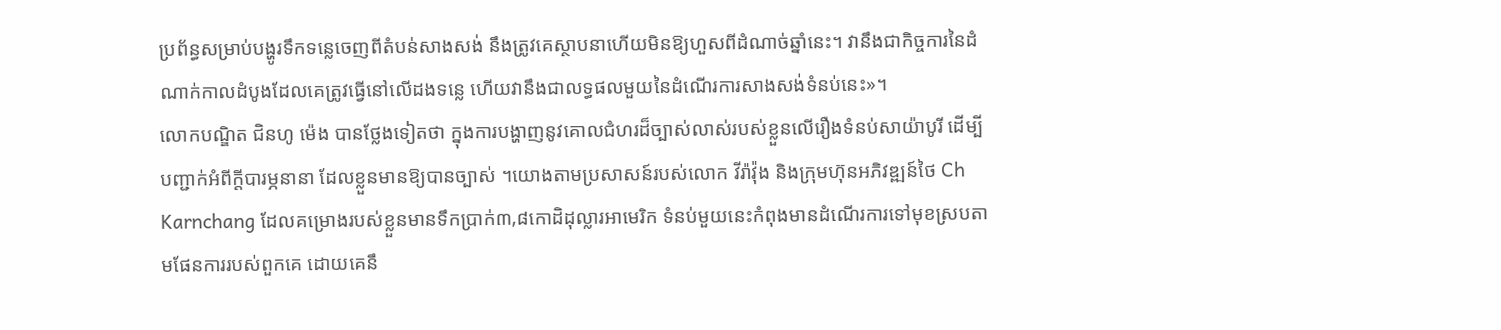ប្រព័ន្ធសម្រាប់បង្ហូរទឹកទន្លេចេញពីតំបន់សាងសង់ នឹងត្រូវគេស្ថាបនាហើយមិនឱ្យហួសពីដំណាច់ឆ្នាំនេះ។ វានឹងជាកិច្ចការនៃដំណាក់កាលដំបូងដែលគេត្រូវធ្វើនៅលើដងទន្លេ ហើយវានឹងជាលទ្ធផលមួយនៃដំណើរការសាងសង់ទំនប់នេះ»។
លោកបណ្ឌិត ជិនហូ ម៉េង បានថ្លែងទៀតថា ក្នុងការបង្ហាញនូវគោលជំហរដ៏ច្បាស់លាស់របស់ខ្លួនលើរឿងទំនប់សាយ៉ាបូរី ដើម្បីបញ្ជាក់អំពីក្តីបារម្ភនានា ដែលខ្លួនមានឱ្យបានច្បាស់ ។យោងតាមប្រសាសន៍របស់លោក វីរ៉ាវ៉ុង និងក្រុមហ៊ុនអភិវឌ្ឍន៍ថៃ Ch Karnchang ដែលគម្រោងរបស់ខ្លួនមានទឹកប្រាក់៣,៨កោដិដុល្លារអាមេរិក ទំនប់មួយនេះកំពុងមានដំណើរការទៅមុខស្របតាមផែនការរបស់ពួកគេ ដោយគេនឹ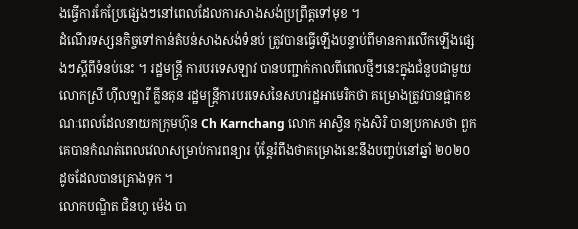ងធ្វើការកែប្រែផ្សេងៗនៅពេលដែលការសាងសង់ប្រព្រឹត្តទៅមុខ ។
ដំណើរទស្សនកិច្ចទៅកាន់តំបន់សាងសង់ទំនប់ ត្រូវបានធ្វើឡើងបន្ទាប់ពីមានការលើកឡើងផ្សេងៗស្តីពីទំនប់នេះ ។ រដ្ឋមន្ត្រី ការបរទេសឡាវ បានបញ្ជាក់កាលពីពេលថ្មីៗនេះក្នុងជំនួបជាមួយលោកស្រី ហ៊ីលឡារី គ្លីនតុន រដ្ឋមន្ត្រីការបរទេសនៃសហរដ្ឋអាមេរិកថា គម្រោងត្រូវបានផ្អាកខណៈពេលដែលនាយកក្រុមហ៊ុន Ch Karnchang លោក អាស្វិន កុងសិរិ បានប្រកាសថា ពួកគេបានកំណត់ពេលវេលាសម្រាប់ការពន្យារ ប៉ុន្តែរំពឹងថាគម្រោងនេះនឹងបញ្ចប់នៅឆ្នាំ ២០២០ ដូចដែលបានគ្រោងទុក ។
លោកបណ្ឌិត ជិនហូ ម៉េង បា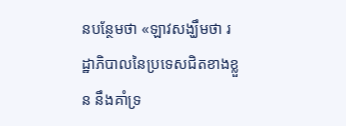នបន្ថែមថា «ឡាវសង្ឃឹមថា រដ្ឋាភិបាលនៃប្រទេសជិតខាងខ្លួន នឹងគាំទ្រ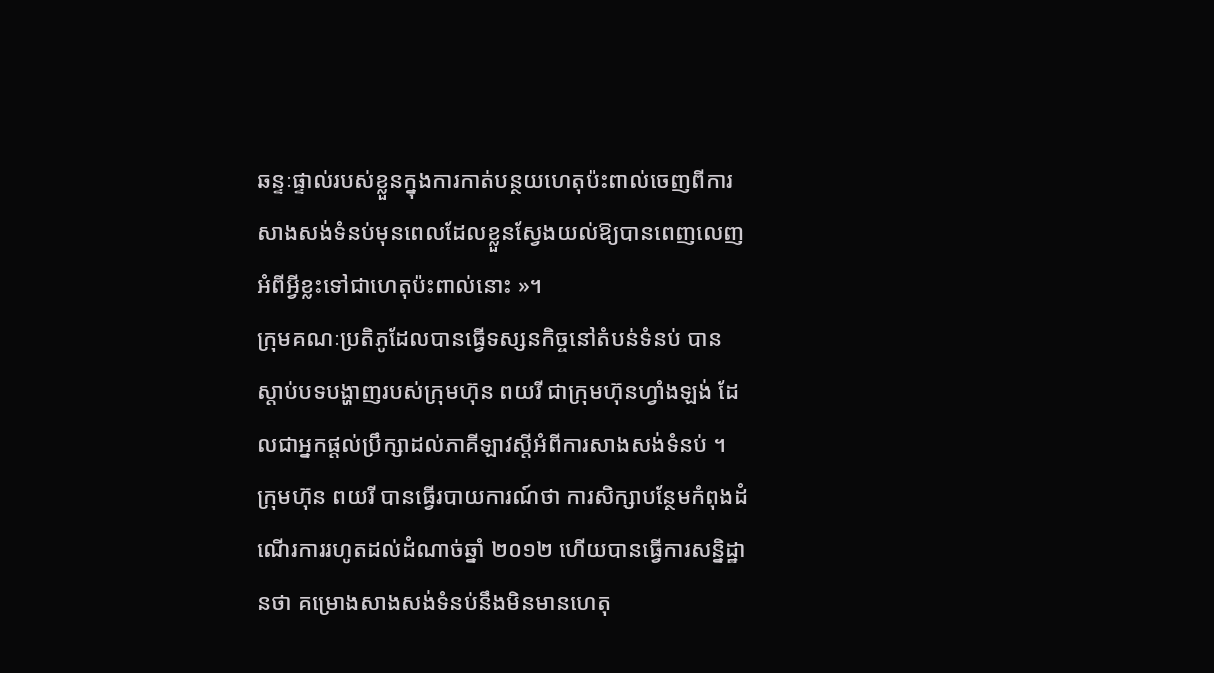ឆន្ទៈផ្ទាល់របស់ខ្លួនក្នុងការកាត់បន្ថយហេតុប៉ះពាល់ចេញពីការសាងសង់ទំនប់មុនពេលដែលខ្លួនស្វែងយល់ឱ្យបានពេញលេញអំពីអ្វីខ្លះទៅជាហេតុប៉ះពាល់នោះ »។
ក្រុមគណៈប្រតិភូដែលបានធ្វើទស្សនកិច្ចនៅតំបន់ទំនប់ បានស្តាប់បទបង្ហាញរបស់ក្រុមហ៊ុន ពយរី ជាក្រុមហ៊ុនហ្វាំងឡង់ ដែលជាអ្នកផ្តល់ប្រឹក្សាដល់ភាគីឡាវស្តីអំពីការសាងសង់ទំនប់ ។ ក្រុមហ៊ុន ពយរី បានធ្វើរបាយការណ៍ថា ការសិក្សាបន្ថែមកំពុងដំណើរការរហូតដល់ដំណាច់ឆ្នាំ ២០១២ ហើយបានធ្វើការសន្និដ្ឋានថា គម្រោងសាងសង់ទំនប់នឹងមិនមានហេតុ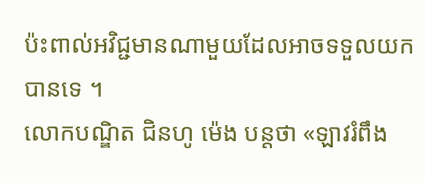ប៉ះពាល់អវិជ្ជមានណាមួយដែលអាចទទួលយកបានទេ ។
លោកបណ្ឌិត ជិនហូ ម៉េង បន្តថា «ឡាវរំពឹង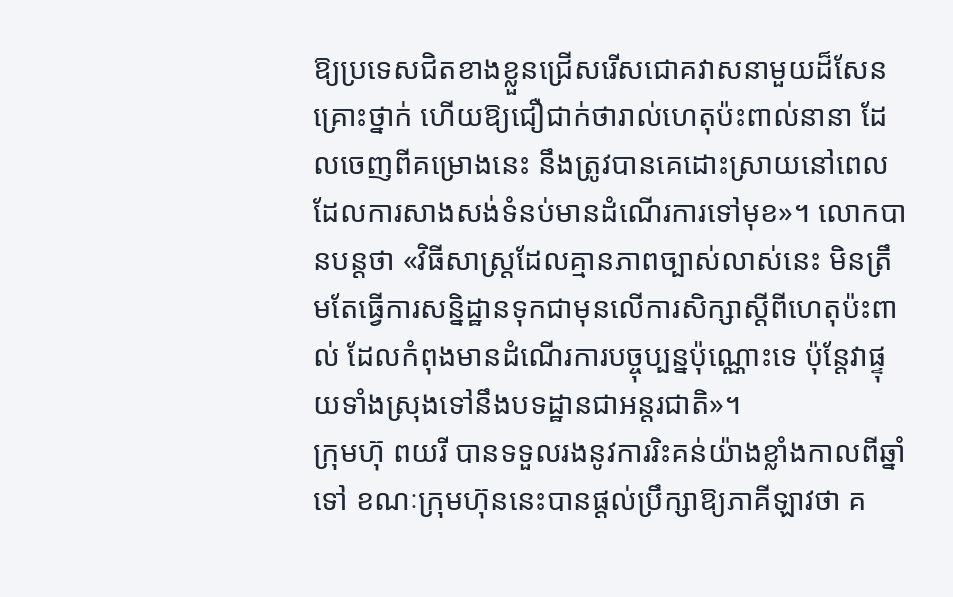ឱ្យប្រទេសជិតខាងខ្លួនជ្រើសរើសជោគវាសនាមួយដ៏សែនគ្រោះថ្នាក់ ហើយឱ្យជឿជាក់ថារាល់ហេតុប៉ះពាល់នានា ដែលចេញពីគម្រោងនេះ នឹងត្រូវបានគេដោះស្រាយនៅពេលដែលការសាងសង់ទំនប់មានដំណើរការទៅមុខ»។ លោកបានបន្តថា «វិធីសាស្ត្រដែលគ្មានភាពច្បាស់លាស់នេះ មិនត្រឹមតែធ្វើការសន្និដ្ឋានទុកជាមុនលើការសិក្សាស្តីពីហេតុប៉ះពាល់ ដែលកំពុងមានដំណើរការបច្ចុប្បន្នប៉ុណ្ណោះទេ ប៉ុន្តែវាផ្ទុយទាំងស្រុងទៅនឹងបទដ្ឋានជាអន្តរជាតិ»។
ក្រុមហ៊ុ ពយរី បានទទួលរងនូវការរិះគន់យ៉ាងខ្លាំងកាលពីឆ្នាំទៅ ខណៈក្រុមហ៊ុននេះបានផ្តល់ប្រឹក្សាឱ្យភាគីឡាវថា គ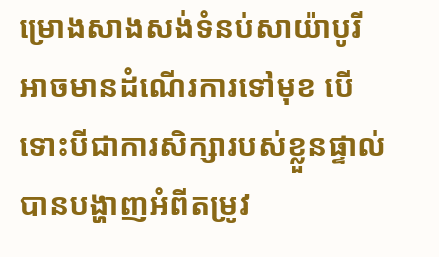ម្រោងសាងសង់ទំនប់សាយ៉ាបូរី អាចមានដំណើរការទៅមុខ បើទោះបីជាការសិក្សារបស់ខ្លួនផ្ទាល់បានបង្ហាញអំពីតម្រូវ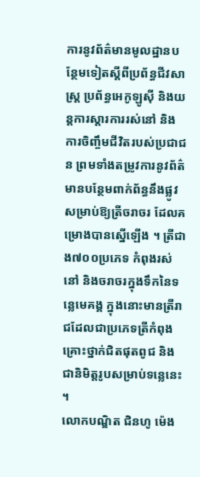ការនូវព័ត៌មានមូលដ្ឋានបន្ថែមទៀតស្តីពីប្រព័ន្ធជីវសាស្ត្រ ប្រព័ន្ធអេកូឡូស៊ី និងយន្តការស្តារការរស់នៅ និងការចិញ្ចឹមជីវិតរបស់ប្រជាជន ព្រមទាំងតម្រូវការនូវព័ត៌មានបន្ថែមពាក់ព័ន្ធនឹងផ្លូវសម្រាប់ឱ្យត្រីចរាចរ ដែលគម្រោងបានស្នើឡើង ។ ត្រីជាង៧០០ប្រភេទ កំពុងរស់នៅ និងចរាចរក្នុងទឹកនៃទន្លេមេគង្គ ក្នុងនោះមានត្រីរាជដែលជាប្រភេទត្រីកំពុងគ្រោះថ្នាក់ជិតផុតពូជ និងជានិមិត្តរូបសម្រាប់ទន្លេនេះ ។
លោកបណ្ឌិត ជិនហូ ម៉េង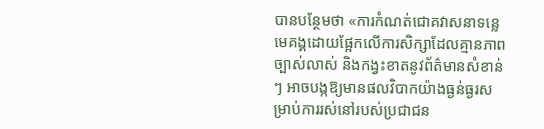បានបន្ថែមថា «ការកំណត់ជោគវាសនាទន្លេមេគង្គដោយផ្អែកលើការសិក្សាដែលគ្មានភាពច្បាស់លាស់ និងកង្វះខាតនូវព័ត៌មានសំខាន់ៗ អាចបង្កឱ្យមានផលវិបាកយ៉ាងធ្ងន់ធ្ងរសម្រាប់ការរស់នៅរបស់ប្រជាជន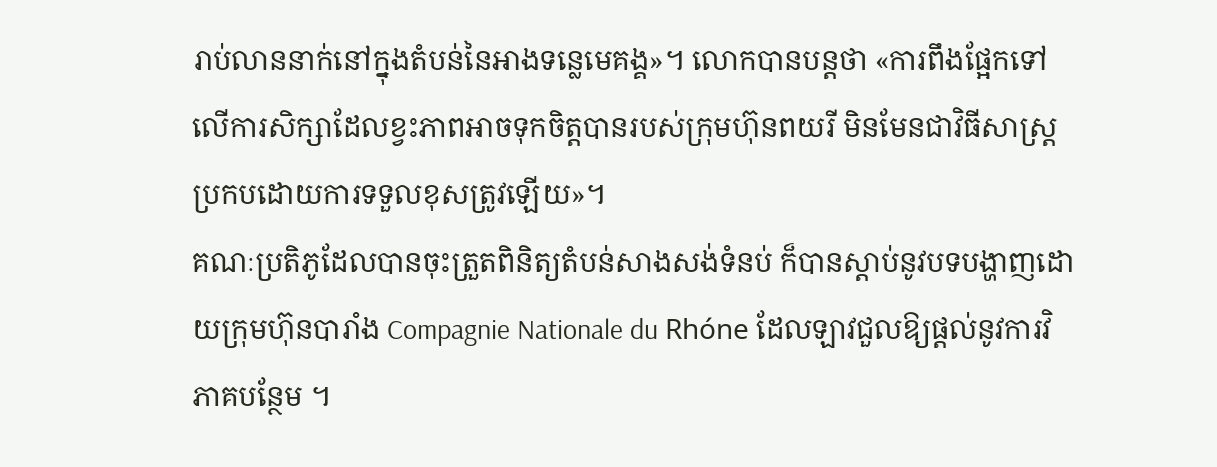រាប់លាននាក់នៅក្នុងតំបន់នៃអាងទន្លេមេគង្គ»។ លោកបានបន្តថា «ការពឹងផ្អែកទៅលើការសិក្សាដែលខ្វះភាពអាចទុកចិត្តបានរបស់ក្រុមហ៊ុនពយរី មិនមែនជាវិធីសាស្ត្រប្រកបដោយការទទួលខុសត្រូវឡើយ»។
គណៈប្រតិភូដែលបានចុះត្រួតពិនិត្យតំបន់សាងសង់ទំនប់ ក៏បានស្តាប់នូវបទបង្ហាញដោយក្រុមហ៊ុនបារាំង Compagnie Nationale du Rhóne ដែលឡាវជួលឱ្យផ្តល់នូវការវិភាគបន្ថែម ។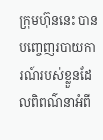ក្រុមហ៊ុននេះ បានបញ្ចេញរបាយការណ៍របស់ខ្លួនដែលពិពណ៌នាអំពី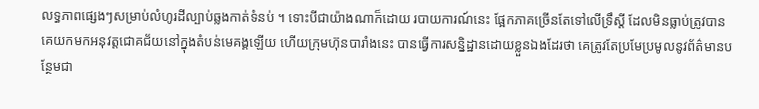លទ្ធភាពផ្សេងៗសម្រាប់លំហូរដីល្បាប់ឆ្លងកាត់ទំនប់ ។ ទោះបីជាយ៉ាងណាក៏ដោយ របាយការណ៍នេះ ផ្អែកភាគច្រើនតែទៅលើទ្រឹស្តី ដែលមិនធ្លាប់ត្រូវបានគេយកមកអនុវត្តជោគជ័យនៅក្នុងតំបន់មេគង្គឡើយ ហើយក្រុមហ៊ុនបារាំងនេះ បានធ្វើការសន្និដ្ឋានដោយខ្លួនឯងដែរថា គេត្រូវតែប្រមែប្រមូលនូវព័ត៌មានបន្ថែមជា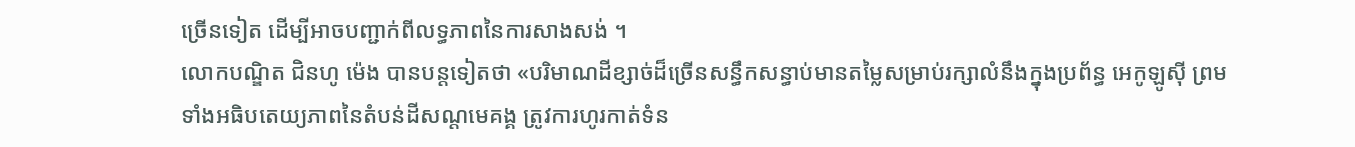ច្រើនទៀត ដើម្បីអាចបញ្ជាក់ពីលទ្ធភាពនៃការសាងសង់ ។
លោកបណ្ឌិត ជិនហូ ម៉េង បានបន្តទៀតថា «បរិមាណដីខ្សាច់ដ៏ច្រើនសន្ធឹកសន្ធាប់មានតម្លៃសម្រាប់រក្សាលំនឹងក្នុងប្រព័ន្ធ អេកូឡូស៊ី ព្រមទាំងអធិបតេយ្យភាពនៃតំបន់ដីសណ្តមេគង្គ ត្រូវការហូរកាត់ទំន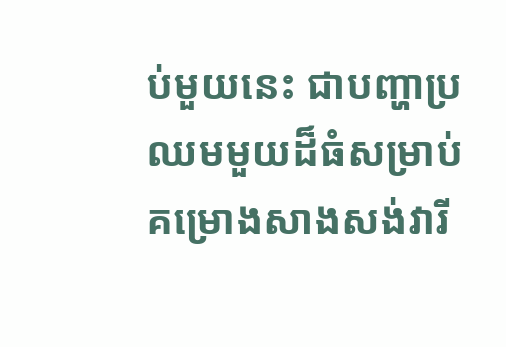ប់មួយនេះ ជាបញ្ហាប្រឈមមួយដ៏ធំសម្រាប់គម្រោងសាងសង់វារី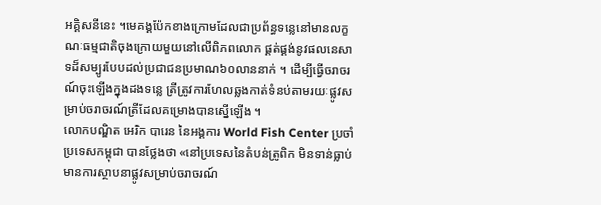អគ្គិសនីនេះ ។មេគង្គប៉ែកខាងក្រោមដែលជាប្រព័ន្ធទន្លេនៅមានលក្ខណៈធម្មជាតិចុងក្រោយមួយនៅលើពិភពលោក ផ្គត់ផ្គង់នូវផលនេសាទដ៏សម្បូរបែបដល់ប្រជាជនប្រមាណ៦០លាននាក់ ។ ដើម្បីធ្វើចរាចរណ៍ចុះឡើងក្នុងដងទន្លេ ត្រីត្រូវការហែលឆ្លងកាត់ទំនប់តាមរយៈផ្លូវសម្រាប់ចរាចរណ៍ត្រីដែលគម្រោងបានស្នើឡើង ។
លោកបណ្ឌិត អេរិក បារេន នៃអង្គការ World Fish Center ប្រចាំប្រទេសកម្ពុជា បានថ្លែងថា «នៅប្រទេសនៃតំបន់ត្រូពិក មិនទាន់ធ្លាប់មានការស្ថាបនាផ្លូវសម្រាប់ចរាចរណ៍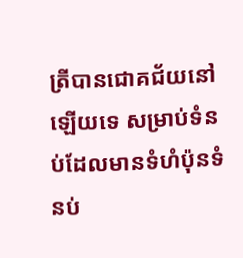ត្រីបានជោគជ័យនៅឡើយទេ សម្រាប់ទំនប់ដែលមានទំហំប៉ុនទំនប់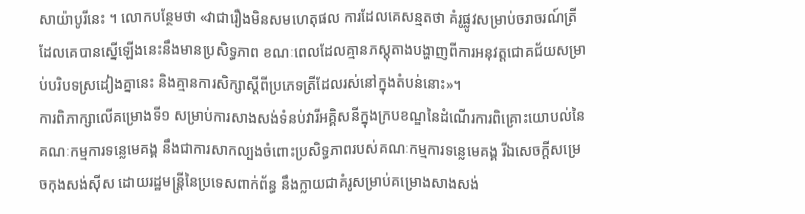សាយ៉ាបូរីនេះ ។ លោកបន្ថែមថា «វាជារឿងមិនសមហេតុផល ការដែលគេសន្មតថា គំរូផ្លូវសម្រាប់ចរាចរណ៍ត្រីដែលគេបានស្នើឡើងនេះនឹងមានប្រសិទ្ធភាព ខណៈពេលដែលគ្មានភស្តុតាងបង្ហាញពីការអនុវត្តជោគជ័យសម្រាប់បរិបទស្រដៀងគ្នានេះ និងគ្មានការសិក្សាស្តីពីប្រភេទត្រីដែលរស់នៅក្នុងតំបន់នោះ»។
ការពិភាក្សាលើគម្រោងទី១ សម្រាប់ការសាងសង់ទំនប់វារីអគ្គិសនីក្នុងក្របខណ្ឌនៃដំណើរការពិគ្រោះយោបល់នៃគណៈកម្មការទន្លេមេគង្គ នឹងជាការសាកល្បងចំពោះប្រសិទ្ធភាពរបស់គណៈកម្មការទន្លេមេគង្គ រីឯសេចក្តីសម្រេចកុងសង់ស៊ីស ដោយរដ្ឋមន្ត្រីនៃប្រទេសពាក់ព័ន្ធ នឹងក្លាយជាគំរូសម្រាប់គម្រោងសាងសង់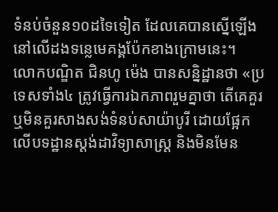ទំនប់ចំនួន១០ដទៃទៀត ដែលគេបានស្នើឡើងនៅលើដងទន្លេមេគង្គប៉ែកខាងក្រោមនេះ។
លោកបណ្ឌិត ជិនហូ ម៉េង បានសន្និដ្ឋានថា «ប្រទេសទាំង៤ ត្រូវធ្វើការឯកភាពរួមគ្នាថា តើគេគួរ ឬមិនគួរសាងសង់ទំនប់សាយ៉ាបូរី ដោយផ្អែកលើបទដ្ឋានស្តង់ដាវិទ្យាសាស្ត្រ និងមិនមែន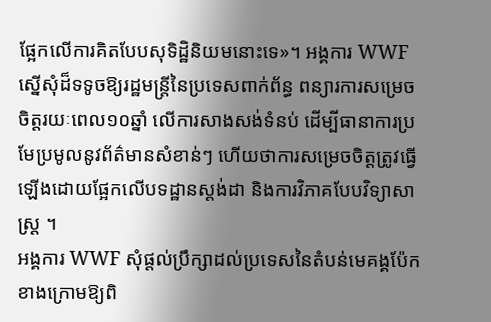ផ្អែកលើការគិតបែបសុទិដ្ឋិនិយមនោះទេ»។ អង្គការ WWF ស្នើសុំដ៏ទទូចឱ្យរដ្ឋមន្ត្រីនៃប្រទេសពាក់ព័ន្ធ ពន្យារការសម្រេចចិត្តរយៈពេល១០ឆ្នាំ លើការសាងសង់ទំនប់ ដើម្បីធានាការប្រមែប្រមូលនូវព័ត៌មានសំខាន់ៗ ហើយថាការសម្រេចចិត្តត្រូវធ្វើឡើងដោយផ្អែកលើបទដ្ឋានស្តង់ដា និងការវិភាគបែបវិទ្យាសាស្ត្រ ។
អង្គការ WWF សុំផ្តល់ប្រឹក្សាដល់ប្រទេសនៃតំបន់មេគង្គប៉ែកខាងក្រោមឱ្យពិ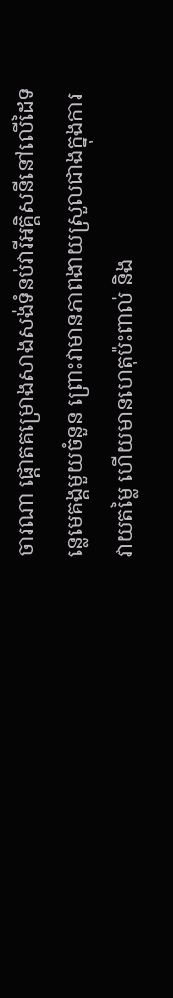ចារណា ផ្តោតគម្រោងសាងសង់ទំនប់វារីអគ្គិសនីនៅលើដៃទន្លេមេគង្គមួយចំនួន ព្រោះវាមានភាពងាយស្រួលជាងក្នុងការវាយតម្លៃ ហើយមានហេតុប៉ះពាល់ និង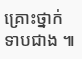គ្រោះថ្នាក់ទាបជាង ៕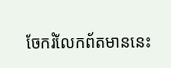ចែករំលែកព័តមាននេះ